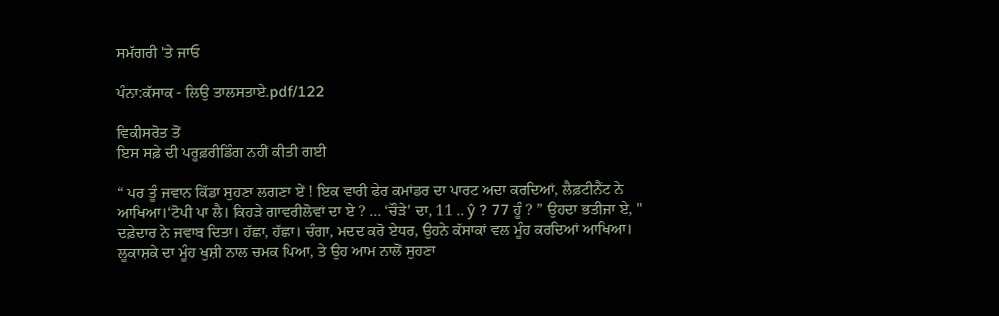ਸਮੱਗਰੀ 'ਤੇ ਜਾਓ

ਪੰਨਾ:ਕੱਸਾਕ - ਲਿਉ ਤਾਲਸਤਾਏ.pdf/122

ਵਿਕੀਸਰੋਤ ਤੋਂ
ਇਸ ਸਫ਼ੇ ਦੀ ਪਰੂਫ਼ਰੀਡਿੰਗ ਨਹੀਂ ਕੀਤੀ ਗਈ

“ ਪਰ ਤੂੰ ਜਵਾਨ ਕਿੱਡਾ ਸੁਹਣਾ ਲਗਣਾ ਏਂ ! ਇਕ ਵਾਰੀ ਫੇਰ ਕਮਾਂਡਰ ਦਾ ਪਾਰਟ ਅਦਾ ਕਰਦਿਆਂ, ਲੈਫ਼ਟੀਨੈਂਟ ਨੇ ਆਖਿਆ।‘ਟੋਪੀ ਪਾ ਲੈ। ਕਿਹੜੇ ਗਾਵਰੀਲੋਵਾਂ ਦਾ ਏ ? ... ‘ਚੌੜੇ' ਦਾ, 11 .. ŷ ? 77 ਹੂੰ ? ” ਉਹਦਾ ਭਤੀਜਾ ਏ, " ਦਫ਼ੇਦਾਰ ਨੇ ਜਵਾਬ ਦਿਤਾ। ਹੱਛਾ, ਹੱਛਾ। ਚੰਗਾ, ਮਦਦ ਕਰੋ ਏਧਰ, ਉਹਨੇ ਕੱਸਾਕਾਂ ਵਲ ਮੂੰਹ ਕਰਦਿਆਂ ਆਖਿਆ। ਲੂਕਾਸ਼ਕੇ ਦਾ ਮੂੰਹ ਖੁਸ਼ੀ ਨਾਲ ਚਮਕ ਪਿਆ, ਤੇ ਉਹ ਆਮ ਨਾਲੋਂ ਸੁਹਣਾ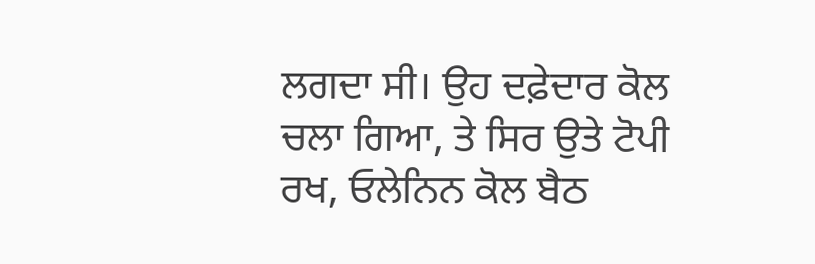ਲਗਦਾ ਸੀ। ਉਹ ਦਫ਼ੇਦਾਰ ਕੋਲ ਚਲਾ ਗਿਆ, ਤੇ ਸਿਰ ਉਤੇ ਟੋਪੀ ਰਖ, ਓਲੇਨਿਨ ਕੋਲ ਬੈਠ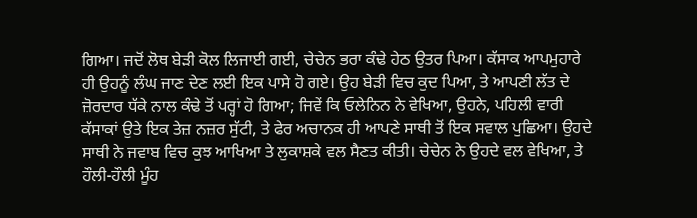ਗਿਆ। ਜਦੋਂ ਲੋਥ ਬੇੜੀ ਕੋਲ ਲਿਜਾਈ ਗਈ, ਚੇਚੇਨ ਭਰਾ ਕੰਢੇ ਹੇਠ ਉਤਰ ਪਿਆ। ਕੱਸਾਕ ਆਪਮੁਹਾਰੇ ਹੀ ਉਹਨੂੰ ਲੰਘ ਜਾਣ ਦੇਣ ਲਈ ਇਕ ਪਾਸੇ ਹੋ ਗਏ। ਉਹ ਬੇੜੀ ਵਿਚ ਕੁਦ ਪਿਆ, ਤੇ ਆਪਣੀ ਲੱਤ ਦੇ ਜ਼ੋਰਦਾਰ ਧੱਕੇ ਨਾਲ ਕੰਢੇ ਤੋਂ ਪਰ੍ਹਾਂ ਹੋ ਗਿਆ; ਜਿਵੇਂ ਕਿ ਓਲੇਨਿਨ ਨੇ ਵੇਖਿਆ, ਉਹਨੇ, ਪਹਿਲੀ ਵਾਰੀ ਕੱਸਾਕਾਂ ਉਤੇ ਇਕ ਤੇਜ਼ ਨਜ਼ਰ ਸੁੱਟੀ, ਤੇ ਫੇਰ ਅਚਾਨਕ ਹੀ ਆਪਣੇ ਸਾਥੀ ਤੋਂ ਇਕ ਸਵਾਲ ਪੁਛਿਆ। ਉਹਦੇ ਸਾਥੀ ਨੇ ਜਵਾਬ ਵਿਚ ਕੁਝ ਆਖਿਆ ਤੇ ਲੁਕਾਸ਼ਕੇ ਵਲ ਸੈਣਤ ਕੀਤੀ। ਚੇਚੇਨ ਨੇ ਉਹਦੇ ਵਲ ਵੇਖਿਆ, ਤੇ ਹੌਲੀ-ਹੌਲੀ ਮੂੰਹ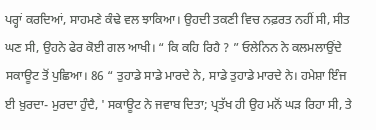ਪਰ੍ਹਾਂ ਕਰਦਿਆਂ, ਸਾਹਮਣੇ ਕੰਢੇ ਵਲ ਝਾਕਿਆ। ਉਹਦੀ ਤਕਣੀ ਵਿਚ ਨਫ਼ਰਤ ਨਹੀਂ ਸੀ, ਸੀਤ ਘਣ ਸੀ, ਉਹਨੇ ਫੇਰ ਕੋਈ ਗਲ ਆਖੀ। “ ਕਿ ਕਹਿ ਰਿਹੈ ? ” ਓਲੇਨਿਨ ਨੇ ਕਲਮਲਾਉਂਦੇ ਸਕਾਊਟ ਤੋਂ ਪੁਛਿਆ। 86 “ ਤੁਹਾਡੇ ਸਾਡੇ ਮਾਰਦੇ ਨੇ, ਸਾਡੇ ਤੁਹਾਡੇ ਮਾਰਦੇ ਨੇ। ਹਮੇਸ਼ਾ ਇੰਜ ਈ ਖ਼ੁਰਦਾ- ਮੁਰਦਾ ਹੁੰਦੈ, ' ਸਕਾਊਟ ਨੇ ਜਵਾਬ ਦਿਤਾ; ਪ੍ਰਤੱਖ ਹੀ ਉਹ ਮਨੋਂ ਘੜ ਰਿਹਾ ਸੀ, ਤੇ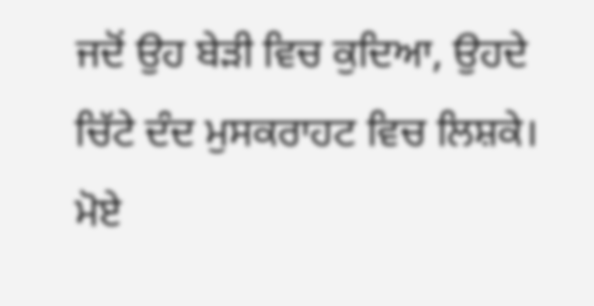ਜਦੋਂ ਉਹ ਬੇੜੀ ਵਿਚ ਕੁਦਿਆ, ਉਹਦੇ ਚਿੱਟੇ ਦੰਦ ਮੁਸਕਰਾਹਟ ਵਿਚ ਲਿਸ਼ਕੇ। ਮੋਏ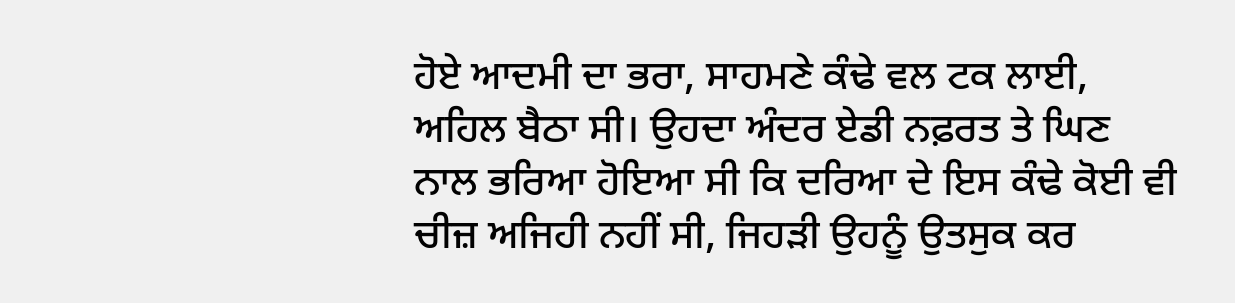ਹੋਏ ਆਦਮੀ ਦਾ ਭਰਾ, ਸਾਹਮਣੇ ਕੰਢੇ ਵਲ ਟਕ ਲਾਈ, ਅਹਿਲ ਬੈਠਾ ਸੀ। ਉਹਦਾ ਅੰਦਰ ਏਡੀ ਨਫ਼ਰਤ ਤੇ ਘਿਣ ਨਾਲ ਭਰਿਆ ਹੋਇਆ ਸੀ ਕਿ ਦਰਿਆ ਦੇ ਇਸ ਕੰਢੇ ਕੋਈ ਵੀ ਚੀਜ਼ ਅਜਿਹੀ ਨਹੀਂ ਸੀ, ਜਿਹੜੀ ਉਹਨੂੰ ਉਤਸੁਕ ਕਰ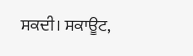ਸਕਦੀ। ਸਕਾਊਟ,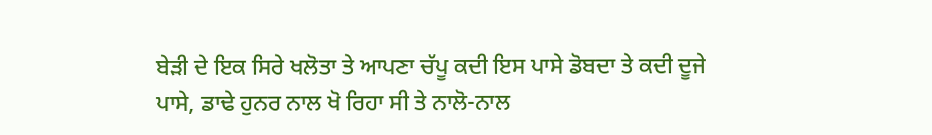ਬੇੜੀ ਦੇ ਇਕ ਸਿਰੇ ਖਲੋਤਾ ਤੇ ਆਪਣਾ ਚੱਪੂ ਕਦੀ ਇਸ ਪਾਸੇ ਡੋਬਦਾ ਤੇ ਕਦੀ ਦੂਜੇ ਪਾਸੇ, ਡਾਢੇ ਹੁਨਰ ਨਾਲ ਖੋ ਰਿਹਾ ਸੀ ਤੇ ਨਾਲੋ-ਨਾਲ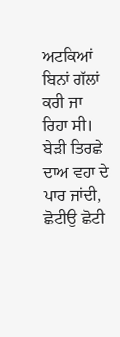ਅਟਕਿਆਂ ਬਿਨਾਂ ਗੱਲਾਂ ਕਰੀ ਜਾ ਰਿਹਾ ਸੀ। ਬੇੜੀ ਤਿਰਛੇ ਦਾਅ ਵਹਾ ਦੇ ਪਾਰ ਜਾਂਦੀ, ਛੋਟੀਉ ਛੋਟੀ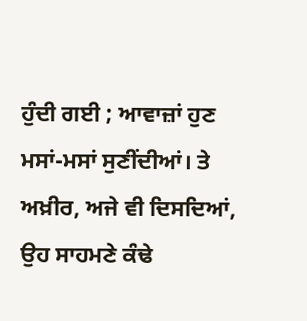ਹੁੰਦੀ ਗਈ ; ਆਵਾਜ਼ਾਂ ਹੁਣ ਮਸਾਂ-ਮਸਾਂ ਸੁਣੀਂਦੀਆਂ। ਤੇ ਅਖ਼ੀਰ, ਅਜੇ ਵੀ ਦਿਸਦਿਆਂ, ਉਹ ਸਾਹਮਣੇ ਕੰਢੇ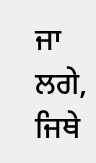ਜਾ ਲਗੇ, ਜਿਥੇ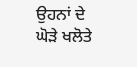ਉਹਨਾਂ ਦੇ ਘੋੜੇ ਖਲੋਤੇ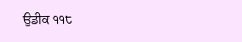ਉਡੀਕ ੧੧੮